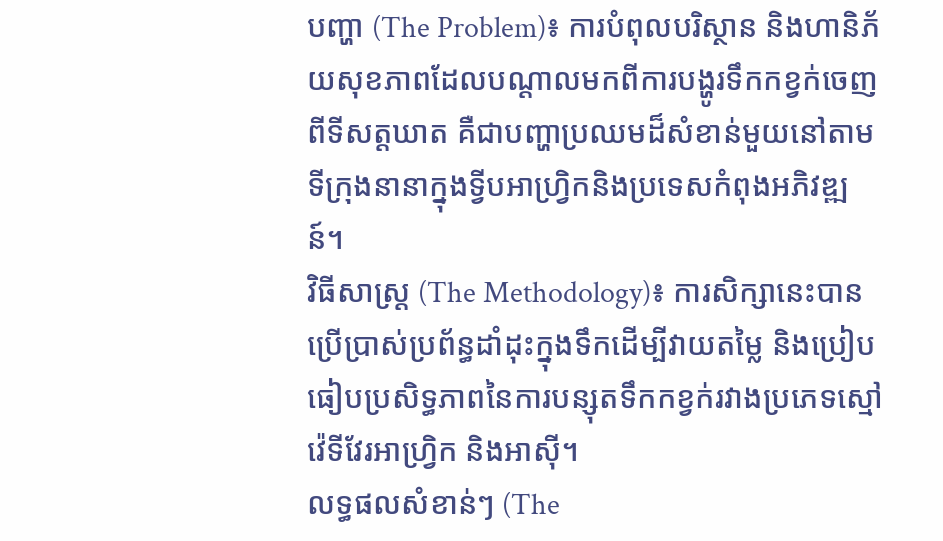បញ្ហា (The Problem)៖ ការបំពុលបរិស្ថាន និងហានិភ័យសុខភាពដែលបណ្តាលមកពីការបង្ហូរទឹកកខ្វក់ចេញពីទីសត្តឃាត គឺជាបញ្ហាប្រឈមដ៏សំខាន់មួយនៅតាមទីក្រុងនានាក្នុងទ្វីបអាហ្វ្រិកនិងប្រទេសកំពុងអភិវឌ្ឍន៍។
វិធីសាស្ត្រ (The Methodology)៖ ការសិក្សានេះបានប្រើប្រាស់ប្រព័ន្ធដាំដុះក្នុងទឹកដើម្បីវាយតម្លៃ និងប្រៀបធៀបប្រសិទ្ធភាពនៃការបន្សុតទឹកកខ្វក់រវាងប្រភេទស្មៅវ៉េទីវែរអាហ្វ្រិក និងអាស៊ី។
លទ្ធផលសំខាន់ៗ (The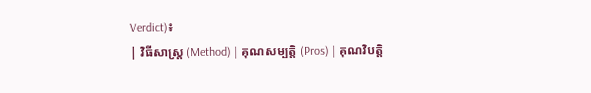Verdict)៖
| វិធីសាស្ត្រ (Method) | គុណសម្បត្តិ (Pros) | គុណវិបត្តិ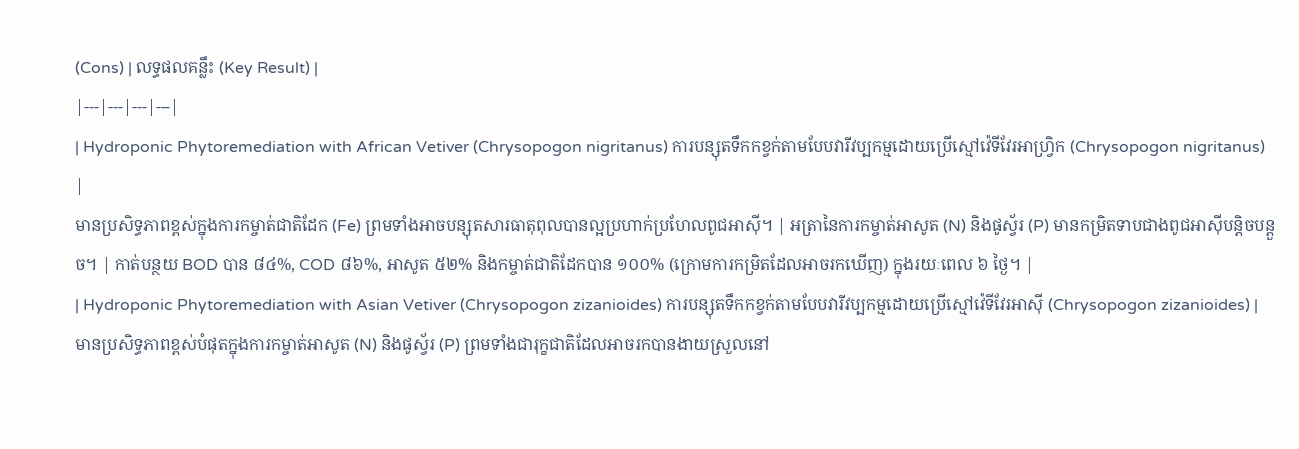(Cons) | លទ្ធផលគន្លឹះ (Key Result) |
|---|---|---|---|
| Hydroponic Phytoremediation with African Vetiver (Chrysopogon nigritanus) ការបន្សុតទឹកកខ្វក់តាមបែបវារីវប្បកម្មដោយប្រើស្មៅវ៉េទីវែរអាហ្វ្រិក (Chrysopogon nigritanus) |
មានប្រសិទ្ធភាពខ្ពស់ក្នុងការកម្ចាត់ជាតិដែក (Fe) ព្រមទាំងអាចបន្សុតសារធាតុពុលបានល្អប្រហាក់ប្រហែលពូជអាស៊ី។ | អត្រានៃការកម្ចាត់អាសូត (N) និងផូស្វ័រ (P) មានកម្រិតទាបជាងពូជអាស៊ីបន្តិចបន្តួច។ | កាត់បន្ថយ BOD បាន ៨៤%, COD ៨៦%, អាសូត ៥២% និងកម្ចាត់ជាតិដែកបាន ១០០% (ក្រោមការកម្រិតដែលអាចរកឃើញ) ក្នុងរយៈពេល ៦ ថ្ងៃ។ |
| Hydroponic Phytoremediation with Asian Vetiver (Chrysopogon zizanioides) ការបន្សុតទឹកកខ្វក់តាមបែបវារីវប្បកម្មដោយប្រើស្មៅវ៉េទីវែរអាស៊ី (Chrysopogon zizanioides) |
មានប្រសិទ្ធភាពខ្ពស់បំផុតក្នុងការកម្ចាត់អាសូត (N) និងផូស្វ័រ (P) ព្រមទាំងជារុក្ខជាតិដែលអាចរកបានងាយស្រួលនៅ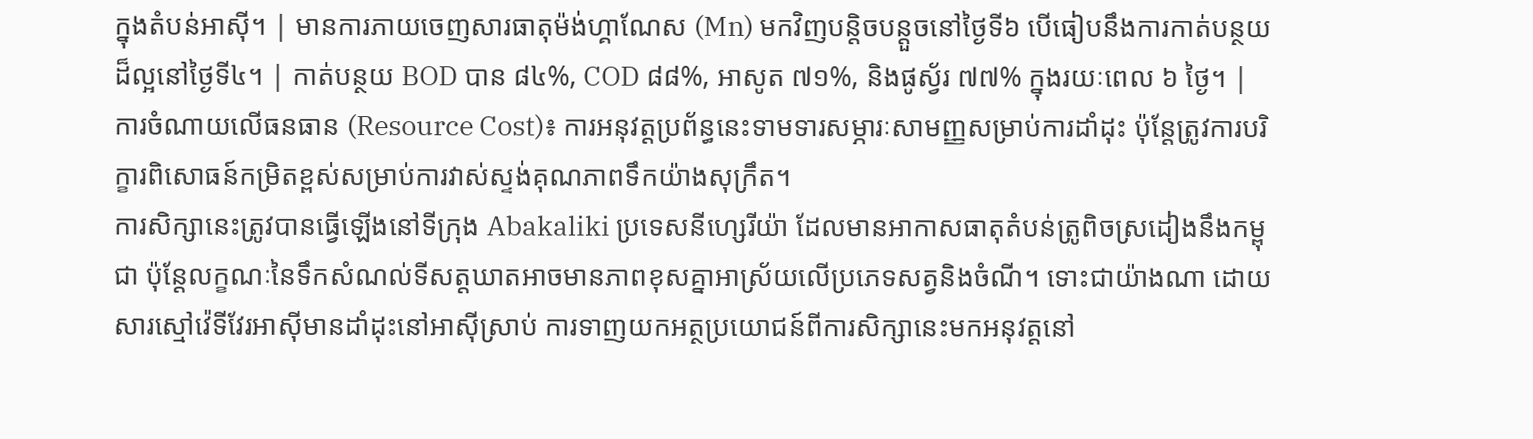ក្នុងតំបន់អាស៊ី។ | មានការភាយចេញសារធាតុម៉ង់ហ្គាណែស (Mn) មកវិញបន្តិចបន្តួចនៅថ្ងៃទី៦ បើធៀបនឹងការកាត់បន្ថយដ៏ល្អនៅថ្ងៃទី៤។ | កាត់បន្ថយ BOD បាន ៨៤%, COD ៨៨%, អាសូត ៧១%, និងផូស្វ័រ ៧៧% ក្នុងរយៈពេល ៦ ថ្ងៃ។ |
ការចំណាយលើធនធាន (Resource Cost)៖ ការអនុវត្តប្រព័ន្ធនេះទាមទារសម្ភារៈសាមញ្ញសម្រាប់ការដាំដុះ ប៉ុន្តែត្រូវការបរិក្ខារពិសោធន៍កម្រិតខ្ពស់សម្រាប់ការវាស់ស្ទង់គុណភាពទឹកយ៉ាងសុក្រឹត។
ការសិក្សានេះត្រូវបានធ្វើឡើងនៅទីក្រុង Abakaliki ប្រទេសនីហ្សេរីយ៉ា ដែលមានអាកាសធាតុតំបន់ត្រូពិចស្រដៀងនឹងកម្ពុជា ប៉ុន្តែលក្ខណៈនៃទឹកសំណល់ទីសត្តឃាតអាចមានភាពខុសគ្នាអាស្រ័យលើប្រភេទសត្វនិងចំណី។ ទោះជាយ៉ាងណា ដោយសារស្មៅវ៉េទីវែរអាស៊ីមានដាំដុះនៅអាស៊ីស្រាប់ ការទាញយកអត្ថប្រយោជន៍ពីការសិក្សានេះមកអនុវត្តនៅ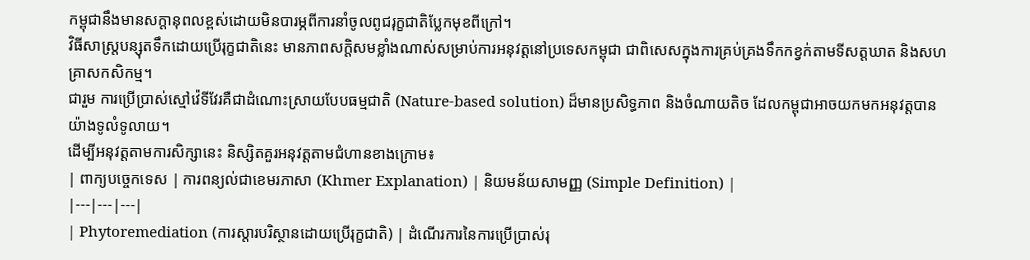កម្ពុជានឹងមានសក្តានុពលខ្ពស់ដោយមិនបារម្ភពីការនាំចូលពូជរុក្ខជាតិប្លែកមុខពីក្រៅ។
វិធីសាស្ត្របន្សុតទឹកដោយប្រើរុក្ខជាតិនេះ មានភាពសក្តិសមខ្លាំងណាស់សម្រាប់ការអនុវត្តនៅប្រទេសកម្ពុជា ជាពិសេសក្នុងការគ្រប់គ្រងទឹកកខ្វក់តាមទីសត្តឃាត និងសហគ្រាសកសិកម្ម។
ជារួម ការប្រើប្រាស់ស្មៅវ៉េទីវែរគឺជាដំណោះស្រាយបែបធម្មជាតិ (Nature-based solution) ដ៏មានប្រសិទ្ធភាព និងចំណាយតិច ដែលកម្ពុជាអាចយកមកអនុវត្តបានយ៉ាងទូលំទូលាយ។
ដើម្បីអនុវត្តតាមការសិក្សានេះ និស្សិតគួរអនុវត្តតាមជំហានខាងក្រោម៖
| ពាក្យបច្ចេកទេស | ការពន្យល់ជាខេមរភាសា (Khmer Explanation) | និយមន័យសាមញ្ញ (Simple Definition) |
|---|---|---|
| Phytoremediation (ការស្ដារបរិស្ថានដោយប្រើរុក្ខជាតិ) | ដំណើរការនៃការប្រើប្រាស់រុ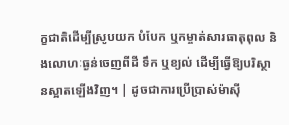ក្ខជាតិដើម្បីស្រូបយក បំបែក ឬកម្ចាត់សារធាតុពុល និងលោហៈធ្ងន់ចេញពីដី ទឹក ឬខ្យល់ ដើម្បីធ្វើឱ្យបរិស្ថានស្អាតឡើងវិញ។ | ដូចជាការប្រើប្រាស់ម៉ាស៊ី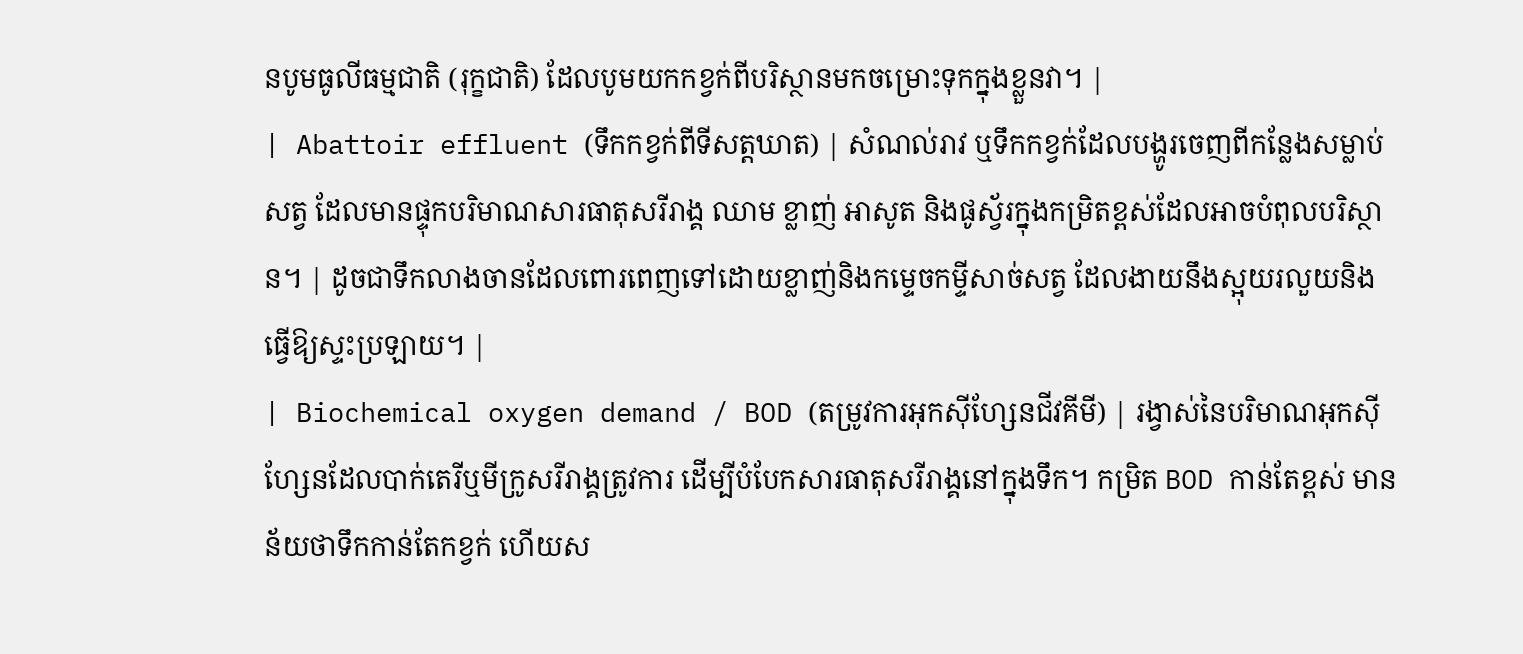នបូមធូលីធម្មជាតិ (រុក្ខជាតិ) ដែលបូមយកកខ្វក់ពីបរិស្ថានមកចម្រោះទុកក្នុងខ្លួនវា។ |
| Abattoir effluent (ទឹកកខ្វក់ពីទីសត្តឃាត) | សំណល់រាវ ឬទឹកកខ្វក់ដែលបង្ហូរចេញពីកន្លែងសម្លាប់សត្វ ដែលមានផ្ទុកបរិមាណសារធាតុសរីរាង្គ ឈាម ខ្លាញ់ អាសូត និងផូស្វ័រក្នុងកម្រិតខ្ពស់ដែលអាចបំពុលបរិស្ថាន។ | ដូចជាទឹកលាងចានដែលពោរពេញទៅដោយខ្លាញ់និងកម្ទេចកម្ទីសាច់សត្វ ដែលងាយនឹងស្អុយរលួយនិងធ្វើឱ្យស្ទះប្រឡាយ។ |
| Biochemical oxygen demand / BOD (តម្រូវការអុកស៊ីហ្សែនជីវគីមី) | រង្វាស់នៃបរិមាណអុកស៊ីហ្សែនដែលបាក់តេរីឬមីក្រូសរីរាង្គត្រូវការ ដើម្បីបំបែកសារធាតុសរីរាង្គនៅក្នុងទឹក។ កម្រិត BOD កាន់តែខ្ពស់ មានន័យថាទឹកកាន់តែកខ្វក់ ហើយស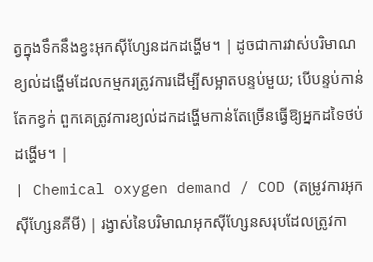ត្វក្នុងទឹកនឹងខ្វះអុកស៊ីហ្សែនដកដង្ហើម។ | ដូចជាការវាស់បរិមាណខ្យល់ដង្ហើមដែលកម្មករត្រូវការដើម្បីសម្អាតបន្ទប់មួយ; បើបន្ទប់កាន់តែកខ្វក់ ពួកគេត្រូវការខ្យល់ដកដង្ហើមកាន់តែច្រើនធ្វើឱ្យអ្នកដទៃថប់ដង្ហើម។ |
| Chemical oxygen demand / COD (តម្រូវការអុកស៊ីហ្សែនគីមី) | រង្វាស់នៃបរិមាណអុកស៊ីហ្សែនសរុបដែលត្រូវកា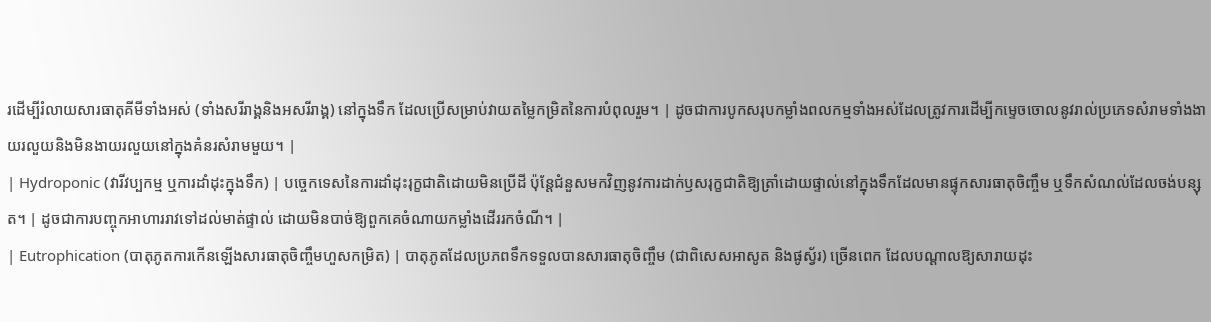រដើម្បីរំលាយសារធាតុគីមីទាំងអស់ (ទាំងសរីរាង្គនិងអសរីរាង្គ) នៅក្នុងទឹក ដែលប្រើសម្រាប់វាយតម្លៃកម្រិតនៃការបំពុលរួម។ | ដូចជាការបូកសរុបកម្លាំងពលកម្មទាំងអស់ដែលត្រូវការដើម្បីកម្ទេចចោលនូវរាល់ប្រភេទសំរាមទាំងងាយរលួយនិងមិនងាយរលួយនៅក្នុងគំនរសំរាមមួយ។ |
| Hydroponic (វារីវប្បកម្ម ឬការដាំដុះក្នុងទឹក) | បច្ចេកទេសនៃការដាំដុះរុក្ខជាតិដោយមិនប្រើដី ប៉ុន្តែជំនួសមកវិញនូវការដាក់ឫសរុក្ខជាតិឱ្យត្រាំដោយផ្ទាល់នៅក្នុងទឹកដែលមានផ្ទុកសារធាតុចិញ្ចឹម ឬទឹកសំណល់ដែលចង់បន្សុត។ | ដូចជាការបញ្ចុកអាហាររាវទៅដល់មាត់ផ្ទាល់ ដោយមិនបាច់ឱ្យពួកគេចំណាយកម្លាំងដើររកចំណី។ |
| Eutrophication (បាតុភូតការកើនឡើងសារធាតុចិញ្ចឹមហួសកម្រិត) | បាតុភូតដែលប្រភពទឹកទទួលបានសារធាតុចិញ្ចឹម (ជាពិសេសអាសូត និងផូស្វ័រ) ច្រើនពេក ដែលបណ្ដាលឱ្យសារាយដុះ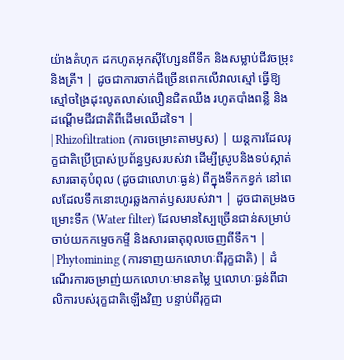យ៉ាងគំហុក ដកហូតអុកស៊ីហ្សែនពីទឹក និងសម្លាប់ជីវចម្រុះនិងត្រី។ | ដូចជាការចាក់ជីច្រើនពេកលើវាលស្មៅ ធ្វើឱ្យស្មៅចង្រៃដុះលូតលាស់លឿនជិតឈឹង រហូតបាំងពន្លឺ និងដណ្ដើមជីវជាតិពីដើមឈើដទៃ។ |
| Rhizofiltration (ការចម្រោះតាមឫស) | យន្តការដែលរុក្ខជាតិប្រើប្រាស់ប្រព័ន្ធឫសរបស់វា ដើម្បីស្រូបនិងទប់ស្កាត់សារធាតុបំពុល (ដូចជាលោហៈធ្ងន់) ពីក្នុងទឹកកខ្វក់ នៅពេលដែលទឹកនោះហូរឆ្លងកាត់ឫសរបស់វា។ | ដូចជាតម្រងចម្រោះទឹក (Water filter) ដែលមានស្បៃច្រើនជាន់សម្រាប់ចាប់យកកម្ទេចកម្ទី និងសារធាតុពុលចេញពីទឹក។ |
| Phytomining (ការទាញយកលោហៈពីរុក្ខជាតិ) | ដំណើរការចម្រាញ់យកលោហៈមានតម្លៃ ឬលោហៈធ្ងន់ពីជាលិការបស់រុក្ខជាតិឡើងវិញ បន្ទាប់ពីរុក្ខជា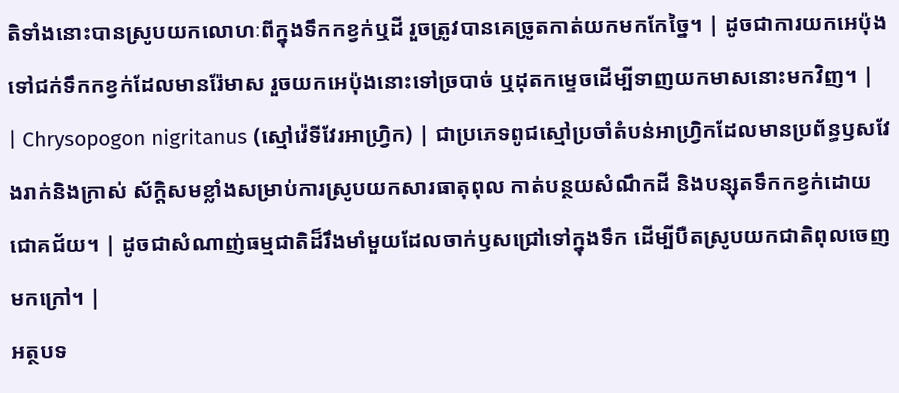តិទាំងនោះបានស្រូបយកលោហៈពីក្នុងទឹកកខ្វក់ឬដី រួចត្រូវបានគេច្រូតកាត់យកមកកែច្នៃ។ | ដូចជាការយកអេប៉ុងទៅជក់ទឹកកខ្វក់ដែលមានរ៉ែមាស រួចយកអេប៉ុងនោះទៅច្របាច់ ឬដុតកម្ទេចដើម្បីទាញយកមាសនោះមកវិញ។ |
| Chrysopogon nigritanus (ស្មៅវ៉េទីវែរអាហ្វ្រិក) | ជាប្រភេទពូជស្មៅប្រចាំតំបន់អាហ្វ្រិកដែលមានប្រព័ន្ធឫសវែងរាក់និងក្រាស់ ស័ក្តិសមខ្លាំងសម្រាប់ការស្រូបយកសារធាតុពុល កាត់បន្ថយសំណឹកដី និងបន្សុតទឹកកខ្វក់ដោយជោគជ័យ។ | ដូចជាសំណាញ់ធម្មជាតិដ៏រឹងមាំមួយដែលចាក់ឫសជ្រៅទៅក្នុងទឹក ដើម្បីបឺតស្រូបយកជាតិពុលចេញមកក្រៅ។ |
អត្ថបទ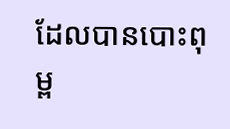ដែលបានបោះពុម្ព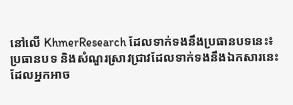នៅលើ KhmerResearch ដែលទាក់ទងនឹងប្រធានបទនេះ៖
ប្រធានបទ និងសំណួរស្រាវជ្រាវដែលទាក់ទងនឹងឯកសារនេះ ដែលអ្នកអាច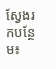ស្វែងរកបន្ថែម៖